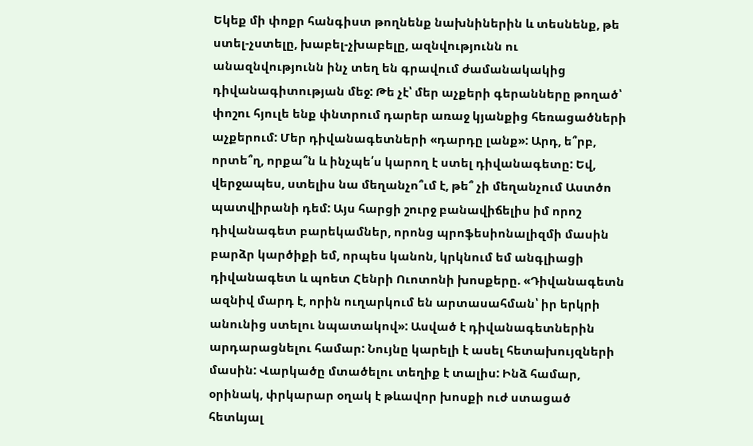Եկեք մի փոքր հանգիստ թողնենք նախնիներին և տեսնենք, թե ստել-չստելը, խաբել-չխաբելը, ազնվությունն ու անազնվությունն ինչ տեղ են գրավում ժամանակակից դիվանագիտության մեջ: Թե չէ՝ մեր աչքերի գերանները թողած՝ փոշու հյուլե ենք փնտրում դարեր առաջ կյանքից հեռացածների աչքերում: Մեր դիվանագետների «դարդը լանք»: Արդ, ե՞րբ, որտե՞ղ, որքա՞ն և ինչպե՛ս կարող է ստել դիվանագետը: Եվ, վերջապես, ստելիս նա մեղանչո՞ւմ է, թե՞ չի մեղանչում Աստծո պատվիրանի դեմ: Այս հարցի շուրջ բանավիճելիս իմ որոշ դիվանագետ բարեկամներ, որոնց պրոֆեսիոնալիզմի մասին բարձր կարծիքի եմ, որպես կանոն, կրկնում եմ անգլիացի դիվանագետ և պոետ Հենրի Ուոտոնի խոսքերը. «Դիվանագետն ազնիվ մարդ է, որին ուղարկում են արտասահման՝ իր երկրի անունից ստելու նպատակով»: Ասված է դիվանագետներին արդարացնելու համար: Նույնը կարելի է ասել հետախույզների մասին: Վարկածը մտածելու տեղիք է տալիս: Ինձ համար, օրինակ, փրկարար օղակ է թևավոր խոսքի ուժ ստացած հետևյալ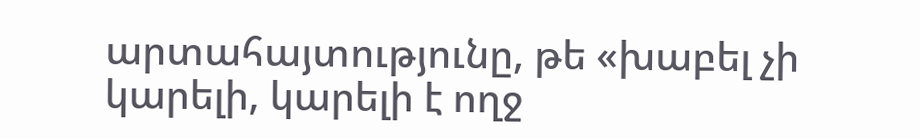արտահայտությունը, թե «խաբել չի կարելի, կարելի է ողջ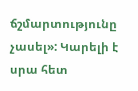ճշմարտությունը չասել»: Կարելի է սրա հետ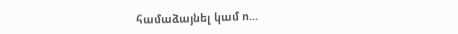համաձայնել կամ ո...